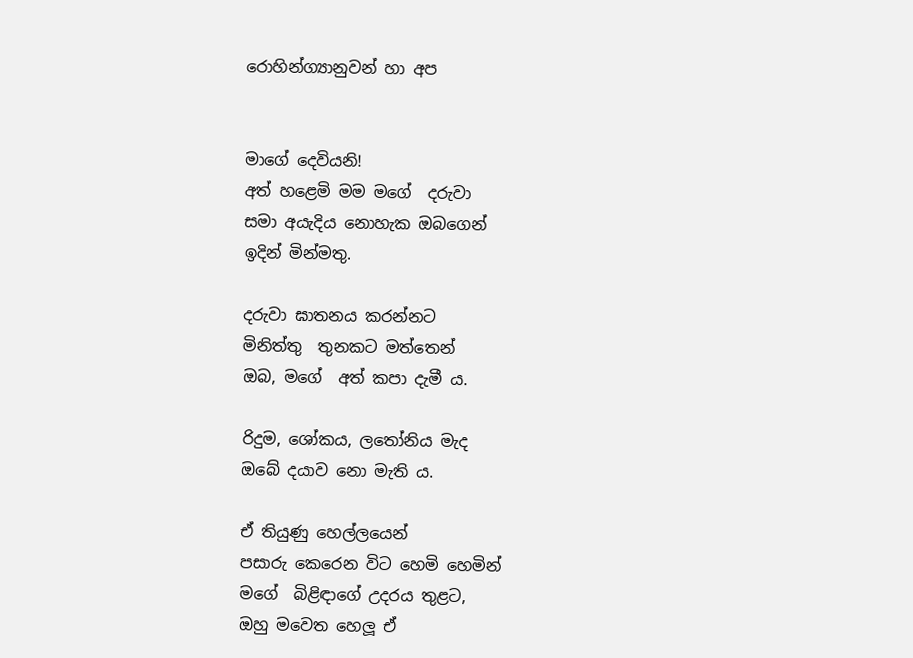රොහින්ග්‍යානුවන් හා අප


මාගේ දෙවියනි!
අත් හළෙමි මම මගේ  දරුවා
සමා අයැදිය නොහැක ඔබගෙන්
ඉදින් මින්මතු.

දරුවා ඝාතනය කරන්නට
මිනිත්තු  තුනකට මත්තෙන්
ඔබ, මගේ  අත් කපා දැමී ය.

රිදුම, ශෝකය, ලතෝනිය මැද
ඔබේ දයාව නො මැති ය.

ඒ තියුණු හෙල්ලයෙන්
පසාරු කෙරෙන විට හෙමි හෙමින්
මගේ  බිළිඳාගේ උදරය තුළට,
ඔහු මවෙත හෙලූ ඒ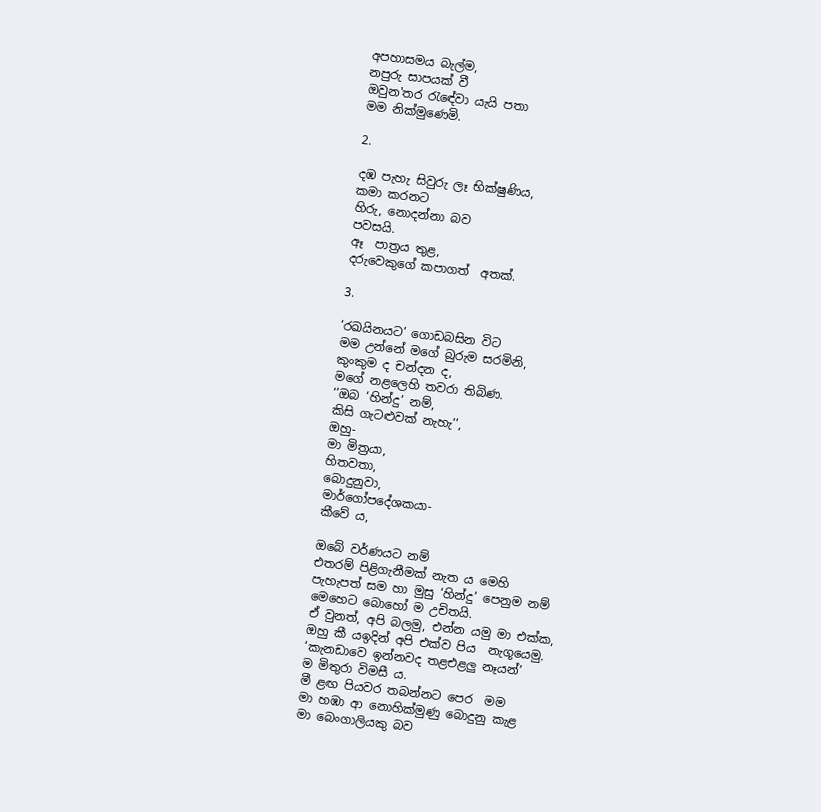අපහාසමය බැල්ම,
නපුරු සාපයක් වී
ඔවුන'තර රැඳේවා යැයි පතා
මම නික්මුණෙමි.

2.

දඹ පැහැ සිවුරු ලෑ භික්ෂුණිය,
කමා කරනට
හිරු, නොදන්නා බව
පවසයි.
ඈ  පාත්‍රය තුළ,
දරුවෙකුගේ කපාගත්  අතක්.

3.

‘රඛයිනයට’ ගොඩබසින විට
මම උන්නේ මගේ බුරුම සරමිනි,
කුංකුම ද චන්දන ද,
මගේ නළලෙහි තවරා තිබිණ.
‘’ඔබ ‘හින්දු’ නම්,
කිසි ගැටළුවක් නැහැ’’,
ඔහු-
මා මිත්‍රයා,
හිතවතා,
බොදුනුවා,
මාර්ගෝපදේශකයා-
කීවේ ය,

ඔබේ වර්ණයට නම්
එතරම් පිළිගැනීමක් නැත ය මෙහි
පැහැපත් සම හා මුසු ‘හින්දු’ පෙනුම නම්
මෙහෙට බොහෝ ම උචිතයි.
ඒ වුනත්, අපි බලමු, එන්න යමු මා එක්ක,
ඔහු කී යඉදින් අපි එක්ව පිය  නැගූයෙමු.
‘කැනඩාවෙ ඉන්නවද තළඑළලු නෑයන්’
ම මිතුරා විමසී ය.
මී ළඟ පියවර තබන්නට පෙර  මම
මා හඹා ආ නොහික්මුණු බොදුනු කැළ
මා බෙංගාලියකු බව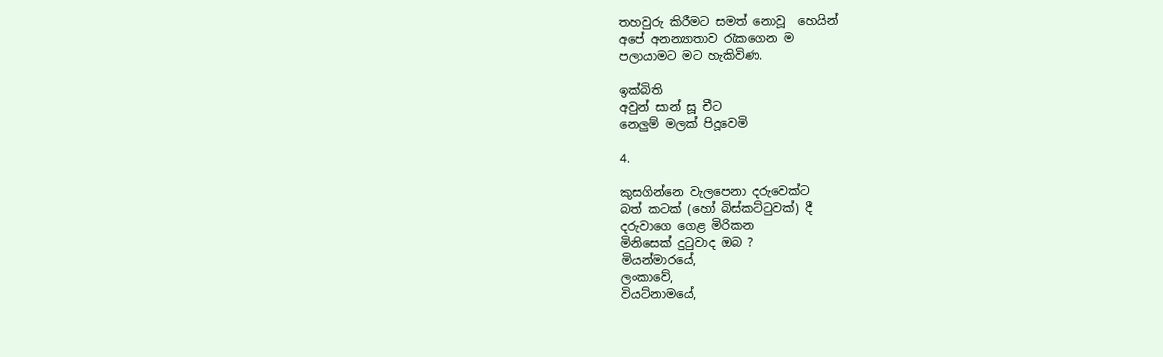තහවුරු කිරීමට සමත් නොවූ  හෙයින්
අපේ අනන්‍යාතාව රැකගෙන ම
පලායාමට මට හැකිවිණ.

ඉක්බිති
අවුන් සාන් සූ චීට
නෙලුම් මලක් පිදූවෙමි

4.

කුසගින්නෙ වැලපෙනා දරුවෙක්ට
බත් කටක් (හෝ බිස්කට්ටුවක්) දී
දරුවාගෙ ගෙළ මිරිකන
මිනිසෙක් දුටුවාද ඔබ ?
මියන්මාරයේ,
ලංකාවේ,
වියට්නාමයේ,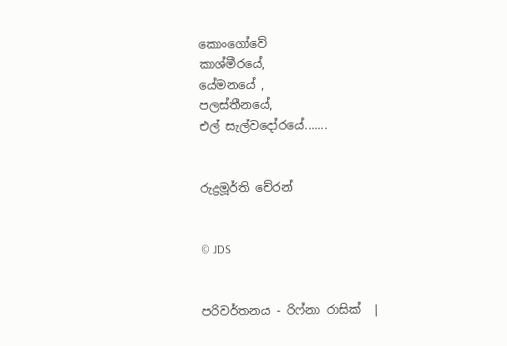කොංගෝවේ
කාශ්මීරයේ,
යේමනයේ ,
පලස්තීනයේ,
එල් සැල්වදෝරයේ.......


රුද්‍රමූර්ති චේරන්


© JDS


පරිවර්තනය - රිෆ්නා රාසික්  |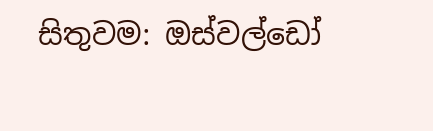සිතුවම: ඔස්වල්ඩෝ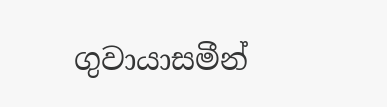ගුවායාසමීන්